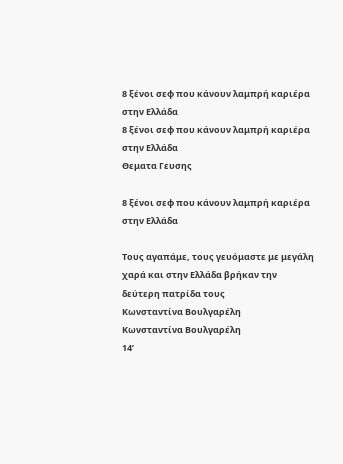8 ξένοι σεφ που κάνουν λαμπρή καριέρα στην Ελλάδα
8 ξένοι σεφ που κάνουν λαμπρή καριέρα στην Ελλάδα
Θεματα Γευσης

8 ξένοι σεφ που κάνουν λαμπρή καριέρα στην Ελλάδα

Τους αγαπάμε, τους γευόμαστε με μεγάλη χαρά και στην Ελλάδα βρήκαν την δεύτερη πατρίδα τους
Κωνσταντίνα Βουλγαρέλη
Κωνσταντίνα Βουλγαρέλη
14’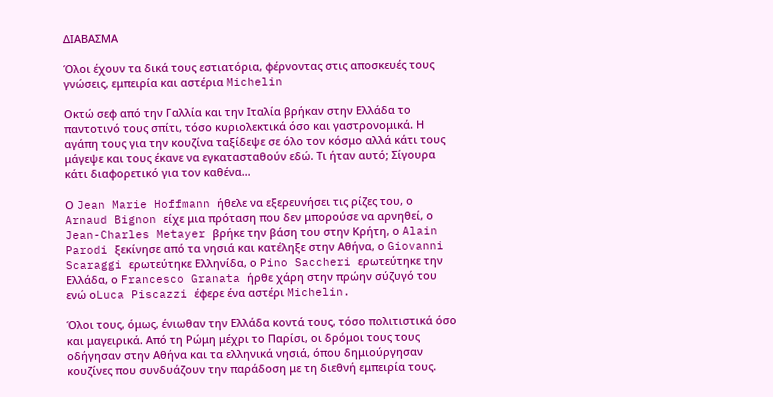ΔΙΑΒΑΣΜΑ

Όλοι έχουν τα δικά τους εστιατόρια, φέρνοντας στις αποσκευές τους γνώσεις, εμπειρία και αστέρια Michelin

Οκτώ σεφ από την Γαλλία και την Ιταλία βρήκαν στην Ελλάδα το παντοτινό τους σπίτι, τόσο κυριολεκτικά όσο και γαστρονομικά. Η αγάπη τους για την κουζίνα ταξίδεψε σε όλο τον κόσμο αλλά κάτι τους μάγεψε και τους έκανε να εγκατασταθούν εδώ. Τι ήταν αυτό; Σίγουρα κάτι διαφορετικό για τον καθένα…

Ο Jean Marie Hoffmann ήθελε να εξερευνήσει τις ρίζες του, ο Arnaud Bignon είχε μια πρόταση που δεν μπορούσε να αρνηθεί, ο Jean-Charles Metayer βρήκε την βάση του στην Κρήτη, ο Alain Parodi ξεκίνησε από τα νησιά και κατέληξε στην Αθήνα, ο Giovanni Scaraggi ερωτεύτηκε Ελληνίδα, ο Pino Saccheri ερωτεύτηκε την Ελλάδα, ο Francesco Granata ήρθε χάρη στην πρώην σύζυγό του ενώ οLuca Piscazzi έφερε ένα αστέρι Michelin.

Όλοι τους, όμως, ένιωθαν την Ελλάδα κοντά τους, τόσο πολιτιστικά όσο και μαγειρικά. Από τη Ρώμη μέχρι το Παρίσι, οι δρόμοι τους τους οδήγησαν στην Αθήνα και τα ελληνικά νησιά, όπου δημιούργησαν κουζίνες που συνδυάζουν την παράδοση με τη διεθνή εμπειρία τους.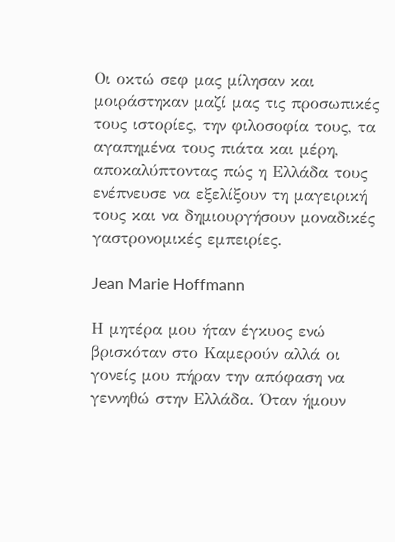Οι οκτώ σεφ μας μίλησαν και μοιράστηκαν μαζί μας τις προσωπικές τους ιστορίες, την φιλοσοφία τους, τα αγαπημένα τους πιάτα και μέρη, αποκαλύπτοντας πώς η Ελλάδα τους ενέπνευσε να εξελίξουν τη μαγειρική τους και να δημιουργήσουν μοναδικές γαστρονομικές εμπειρίες.

Jean Marie Hoffmann

Η μητέρα μου ήταν έγκυος ενώ βρισκόταν στο Καμερούν αλλά οι γονείς μου πήραν την απόφαση να γεννηθώ στην Ελλάδα. Όταν ήμουν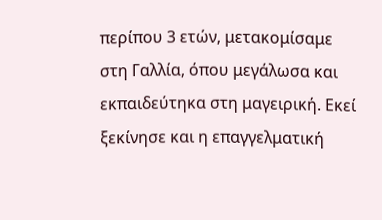περίπου 3 ετών, μετακομίσαμε στη Γαλλία, όπου μεγάλωσα και εκπαιδεύτηκα στη μαγειρική. Εκεί ξεκίνησε και η επαγγελματική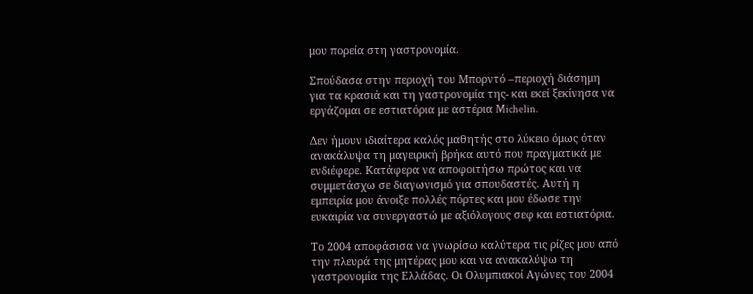μου πορεία στη γαστρονομία.

Σπούδασα στην περιοχή του Μπορντό –περιοχή διάσημη για τα κρασιά και τη γαστρονομία της- και εκεί ξεκίνησα να εργάζομαι σε εστιατόρια με αστέρια Michelin.

Δεν ήμουν ιδιαίτερα καλός μαθητής στο λύκειο όμως όταν ανακάλυψα τη μαγειρική βρήκα αυτό που πραγματικά με ενδιέφερε. Κατάφερα να αποφοιτήσω πρώτος και να συμμετάσχω σε διαγωνισμό για σπουδαστές. Αυτή η εμπειρία μου άνοιξε πολλές πόρτες και μου έδωσε την ευκαιρία να συνεργαστώ με αξιόλογους σεφ και εστιατόρια.

Το 2004 αποφάσισα να γνωρίσω καλύτερα τις ρίζες μου από την πλευρά της μητέρας μου και να ανακαλύψω τη γαστρονομία της Ελλάδας. Οι Ολυμπιακοί Αγώνες του 2004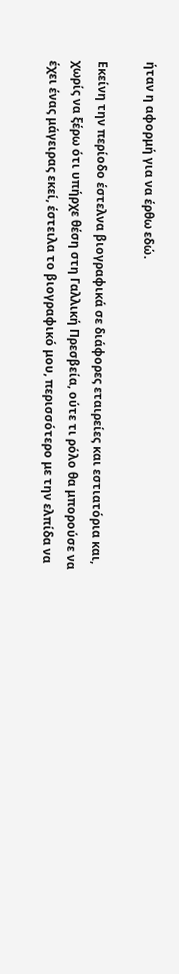ήταν η αφορμή για να έρθω εδώ.

Εκείνη την περίοδο έστελνα βιογραφικά σε διάφορες εταιρείες και εστιατόρια και, χωρίς να ξέρω ότι υπήρχε θέση στη Γαλλική Πρεσβεία, ούτε τι ρόλο θα μπορούσε να έχει ένας μάγειρας εκεί, έστειλα το βιογραφικό μου, περισσότερο με την ελπίδα να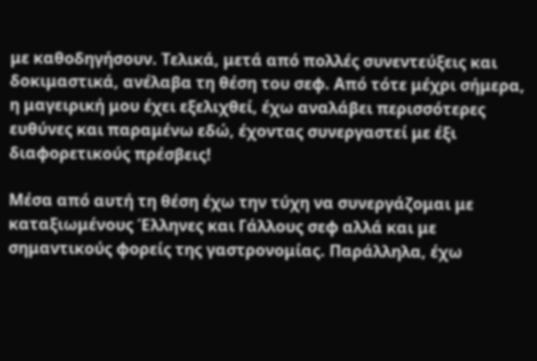με καθοδηγήσουν. Τελικά, μετά από πολλές συνεντεύξεις και δοκιμαστικά, ανέλαβα τη θέση του σεφ. Από τότε μέχρι σήμερα, η μαγειρική μου έχει εξελιχθεί, έχω αναλάβει περισσότερες ευθύνες και παραμένω εδώ, έχοντας συνεργαστεί με έξι διαφορετικούς πρέσβεις!

Μέσα από αυτή τη θέση έχω την τύχη να συνεργάζομαι με καταξιωμένους Έλληνες και Γάλλους σεφ αλλά και με σημαντικούς φορείς της γαστρονομίας. Παράλληλα, έχω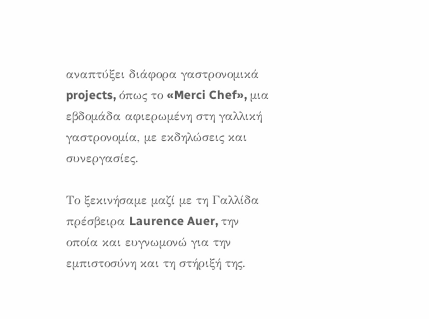αναπτύξει διάφορα γαστρονομικά projects, όπως το «Merci Chef», μια εβδομάδα αφιερωμένη στη γαλλική γαστρονομία, με εκδηλώσεις και συνεργασίες.

Το ξεκινήσαμε μαζί με τη Γαλλίδα πρέσβειρα Laurence Auer, την οποία και ευγνωμονώ για την εμπιστοσύνη και τη στήριξή της.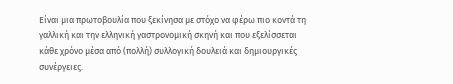Είναι μια πρωτοβουλία που ξεκίνησα με στόχο να φέρω πιο κοντά τη γαλλική και την ελληνική γαστρονομική σκηνή και που εξελίσσεται κάθε χρόνο μέσα από (πολλή) συλλογική δουλειά και δημιουργικές συνέργειες.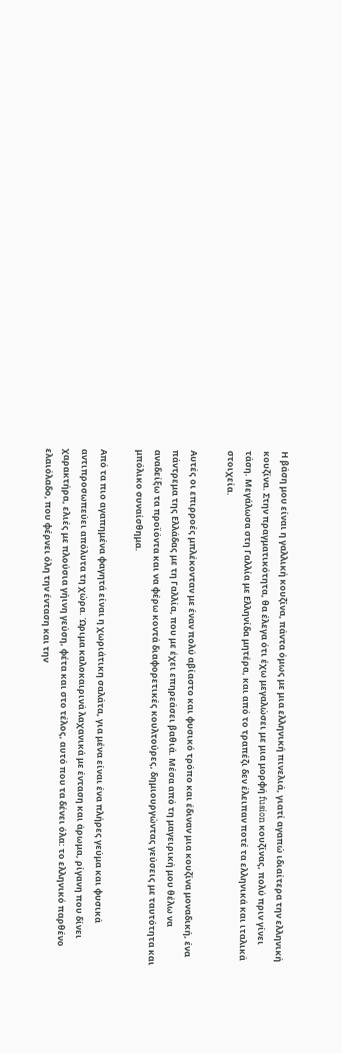Η βάση μου είναι η γαλλική κουζίνα, πάντα όμως με μια ελληνική πινελιά, γιατί αγαπώ ιδιαίτερα την ελληνική κουζίνα. Στην πραγματικότητα, θα έλεγα ότι έχω μεγαλώσει με μια μορφή fusion κουζίνας, πολύ πριν γίνει τάση. Μεγάλωσα στη Γαλλία με Ελληνίδα μητέρα, και από το τραπέζι δεν έλειπαν ποτέ τα ελληνικά και ιταλικά στοιχεία.

Αυτές οι επιρροές μπλέκονταν με έναν πολύ αβίαστο και φυσικό τρόπο και έδιναν μια κουζίνα μοναδική, ένα πάντρεμα της Ελλάδας με τη Γαλλία, που με έχει επηρεάσει βαθιά. Μέσα από τη μαγειρική μου θέλω να αναδείξω τα προϊόντα και να φέρω κοντά διαφορετικές κουλτούρες, δημιουργώντας γεύσεις με ταυτότητα και μπόλικο συναίσθημα.

Από τα πιο αγαπημένα φαγητά είναι η χωριάτικη σαλάτα, για μένα είναι ένα πλήρες γεύμα και φυσικά αντιπροσωπεύει απόλυτα τη χώρα. Ώριμα καλοκαιρινά λαχανικά με ένταση και άρωμα, ρίγανη που δίνει χαρακτήρα, ελιές με πλούσια γήινη γεύση, φέτα και στο τέλος, αυτό που τα δένει όλα: το ελληνικό παρθένο ελαιόλαδο, που φέρνει όλη την ένταση και την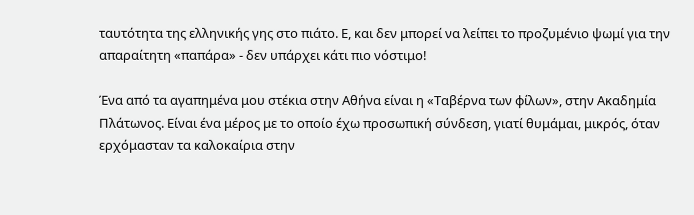ταυτότητα της ελληνικής γης στο πιάτο. Ε, και δεν μπορεί να λείπει το προζυμένιο ψωμί για την απαραίτητη «παπάρα» - δεν υπάρχει κάτι πιο νόστιμο!

Ένα από τα αγαπημένα μου στέκια στην Αθήνα είναι η «Ταβέρνα των φίλων», στην Ακαδημία Πλάτωνος. Είναι ένα μέρος με το οποίο έχω προσωπική σύνδεση, γιατί θυμάμαι, μικρός, όταν ερχόμασταν τα καλοκαίρια στην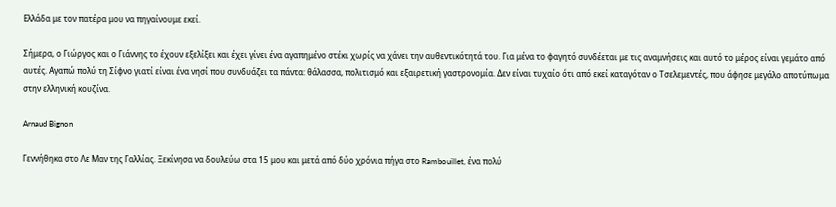Ελλάδα με τον πατέρα μου να πηγαίνουμε εκεί.

Σήμερα, ο Γιώργος και ο Γιάννης το έχουν εξελίξει και έχει γίνει ένα αγαπημένο στέκι χωρίς να χάνει την αυθεντικότητά του. Για μένα το φαγητό συνδέεται με τις αναμνήσεις και αυτό το μέρος είναι γεμάτο από αυτές. Αγαπώ πολύ τη Σίφνο γιατί είναι ένα νησί που συνδυάζει τα πάντα: θάλασσα, πολιτισμό και εξαιρετική γαστρονομία. Δεν είναι τυχαίο ότι από εκεί καταγόταν ο Τσελεμεντές, που άφησε μεγάλο αποτύπωμα στην ελληνική κουζίνα.

Arnaud Bignon

Γεννήθηκα στο Λε Μαν της Γαλλίας. Ξεκίνησα να δουλεύω στα 15 μου και μετά από δύο χρόνια πήγα στο Rambouillet, ένα πολύ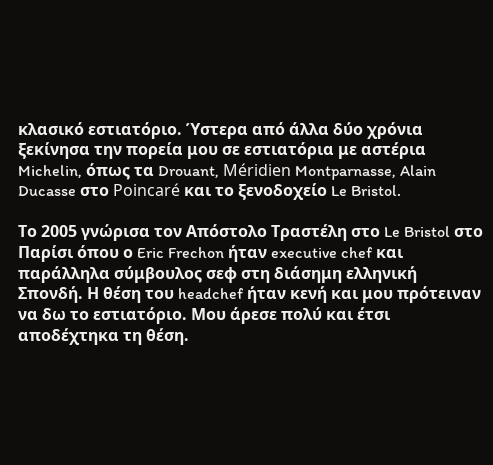κλασικό εστιατόριο. Ύστερα από άλλα δύο χρόνια ξεκίνησα την πορεία μου σε εστιατόρια με αστέρια Michelin, όπως τα Drouant, Méridien Montparnasse, Alain Ducasse στο Poincaré και το ξενοδοχείο Le Bristol.

Το 2005 γνώρισα τον Απόστολο Τραστέλη στο Le Bristol στο Παρίσι όπου ο Eric Frechon ήταν executive chef και παράλληλα σύμβουλος σεφ στη διάσημη ελληνική Σπονδή. Η θέση του headchef ήταν κενή και μου πρότειναν να δω το εστιατόριο. Μου άρεσε πολύ και έτσι αποδέχτηκα τη θέση.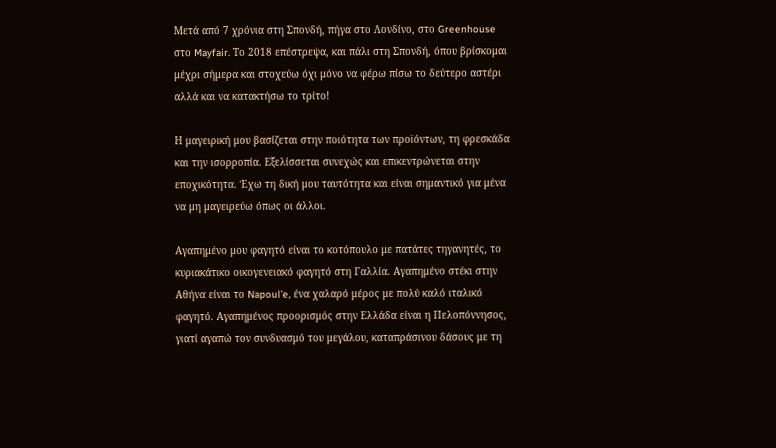Μετά από 7 χρόνια στη Σπονδή, πήγα στο Λονδίνο, στο Greenhouse στο Mayfair. Το 2018 επέστρεψα, και πάλι στη Σπονδή, όπου βρίσκομαι μέχρι σήμερα και στοχεύω όχι μόνο να φέρω πίσω το δεύτερο αστέρι αλλά και να κατακτήσω το τρίτο!

Η μαγειρική μου βασίζεται στην ποιότητα των προϊόντων, τη φρεσκάδα και την ισορροπία. Εξελίσσεται συνεχώς και επικεντρώνεται στην εποχικότητα. Έχω τη δική μου ταυτότητα και είναι σημαντικό για μένα να μη μαγειρεύω όπως οι άλλοι.

Αγαπημένο μου φαγητό είναι το κοτόπουλο με πατάτες τηγανητές, το κυριακάτικο οικογενειακό φαγητό στη Γαλλία. Αγαπημένο στέκι στην Αθήνα είναι το Napoul’e, ένα χαλαρό μέρος με πολύ καλό ιταλικό φαγητό. Αγαπημένος προορισμός στην Ελλάδα είναι η Πελοπόννησος, γιατί αγαπώ τον συνδυασμό του μεγάλου, καταπράσινου δάσους με τη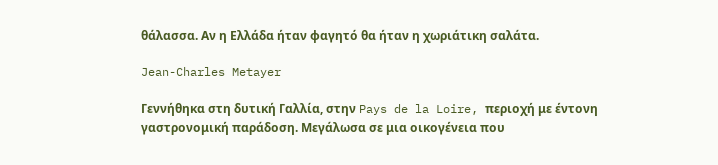θάλασσα. Αν η Ελλάδα ήταν φαγητό θα ήταν η χωριάτικη σαλάτα.

Jean-Charles Metayer

Γεννήθηκα στη δυτική Γαλλία, στην Pays de la Loire, περιοχή με έντονη γαστρονομική παράδοση. Μεγάλωσα σε μια οικογένεια που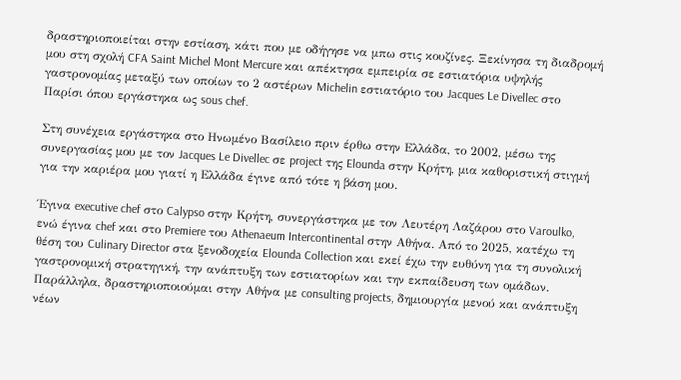δραστηριοποιείται στην εστίαση, κάτι που με οδήγησε να μπω στις κουζίνες. Ξεκίνησα τη διαδρομή μου στη σχολή CFA Saint Michel Mont Mercure και απέκτησα εμπειρία σε εστιατόρια υψηλής γαστρονομίας μεταξύ των οποίων το 2 αστέρων Michelin εστιατόριο του Jacques Le Divellec στο Παρίσι όπου εργάστηκα ως sous chef.

Στη συνέχεια εργάστηκα στο Ηνωμένο Βασίλειο πριν έρθω στην Ελλάδα, το 2002, μέσω της συνεργασίας μου με τον Jacques Le Divellec σε project της Elounda στην Κρήτη, μια καθοριστική στιγμή για την καριέρα μου γιατί η Ελλάδα έγινε από τότε η βάση μου.

Έγινα executive chef στο Calypso στην Κρήτη, συνεργάστηκα με τον Λευτέρη Λαζάρου στο Varoulko, ενώ έγινα chef και στο Premiere του Athenaeum Intercontinental στην Αθήνα. Από το 2025, κατέχω τη θέση του Culinary Director στα ξενοδοχεία Elounda Collection και εκεί έχω την ευθύνη για τη συνολική γαστρονομική στρατηγική, την ανάπτυξη των εστιατορίων και την εκπαίδευση των ομάδων. Παράλληλα, δραστηριοποιούμαι στην Αθήνα με consulting projects, δημιουργία μενού και ανάπτυξη νέων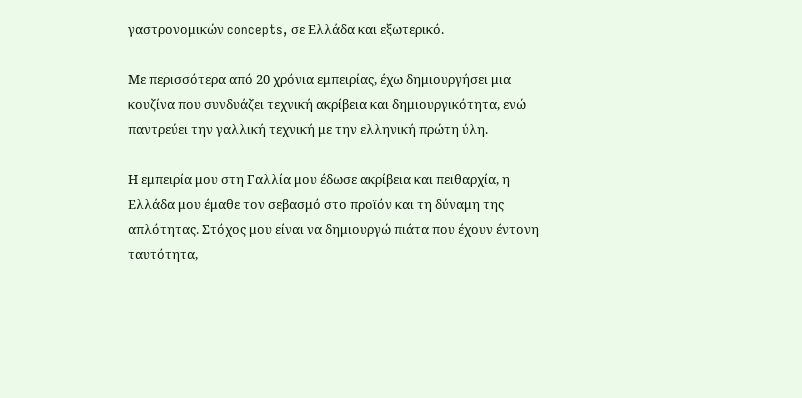γαστρονομικών concepts, σε Ελλάδα και εξωτερικό.

Με περισσότερα από 20 χρόνια εμπειρίας, έχω δημιουργήσει μια κουζίνα που συνδυάζει τεχνική ακρίβεια και δημιουργικότητα, ενώ παντρεύει την γαλλική τεχνική με την ελληνική πρώτη ύλη.

Η εμπειρία μου στη Γαλλία μου έδωσε ακρίβεια και πειθαρχία, η Ελλάδα μου έμαθε τον σεβασμό στο προϊόν και τη δύναμη της απλότητας. Στόχος μου είναι να δημιουργώ πιάτα που έχουν έντονη ταυτότητα,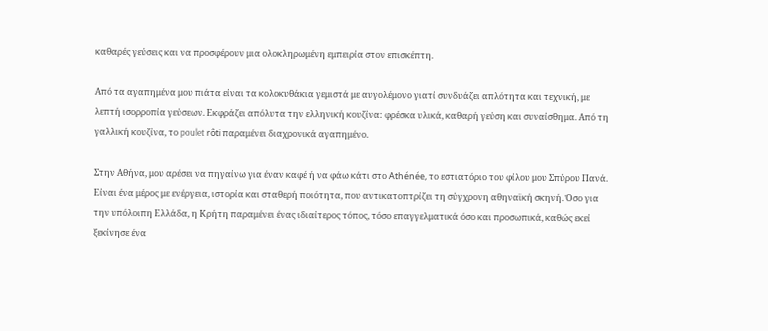καθαρές γεύσεις και να προσφέρουν μια ολοκληρωμένη εμπειρία στον επισκέπτη.

Από τα αγαπημένα μου πιάτα είναι τα κολοκυθάκια γεμιστά με αυγολέμονο γιατί συνδυάζει απλότητα και τεχνική, με λεπτή ισορροπία γεύσεων. Εκφράζει απόλυτα την ελληνική κουζίνα: φρέσκα υλικά, καθαρή γεύση και συναίσθημα. Από τη γαλλική κουζίνα, το poulet rôti παραμένει διαχρονικά αγαπημένο.

Στην Αθήνα, μου αρέσει να πηγαίνω για έναν καφέ ή να φάω κάτι στο Athénée, το εστιατόριο του φίλου μου Σπύρου Πανά. Είναι ένα μέρος με ενέργεια, ιστορία και σταθερή ποιότητα, που αντικατοπτρίζει τη σύγχρονη αθηναϊκή σκηνή. Όσο για την υπόλοιπη Ελλάδα, η Κρήτη παραμένει ένας ιδιαίτερος τόπος, τόσο επαγγελματικά όσο και προσωπικά, καθώς εκεί ξεκίνησε ένα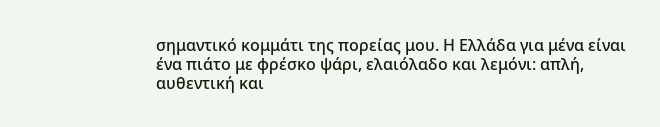σημαντικό κομμάτι της πορείας μου. Η Ελλάδα για μένα είναι ένα πιάτο με φρέσκο ψάρι, ελαιόλαδο και λεμόνι: απλή, αυθεντική και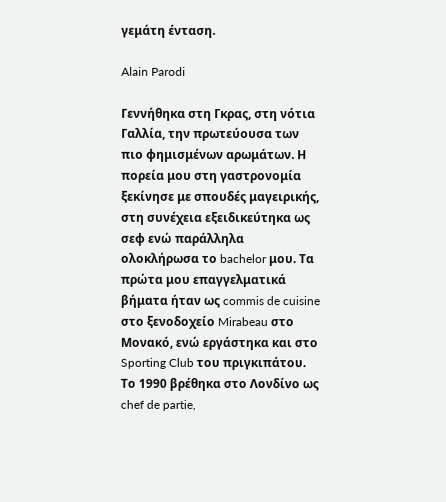γεμάτη ένταση.

Alain Parodi

Γεννήθηκα στη Γκρας, στη νότια Γαλλία, την πρωτεύουσα των πιο φημισμένων αρωμάτων. Η πορεία μου στη γαστρονομία ξεκίνησε με σπουδές μαγειρικής, στη συνέχεια εξειδικεύτηκα ως σεφ ενώ παράλληλα ολοκλήρωσα το bachelor μου. Τα πρώτα μου επαγγελματικά βήματα ήταν ως commis de cuisine στο ξενοδοχείο Mirabeau στο Μονακό, ενώ εργάστηκα και στο Sporting Club του πριγκιπάτου. Το 1990 βρέθηκα στο Λονδίνο ως chef de partie,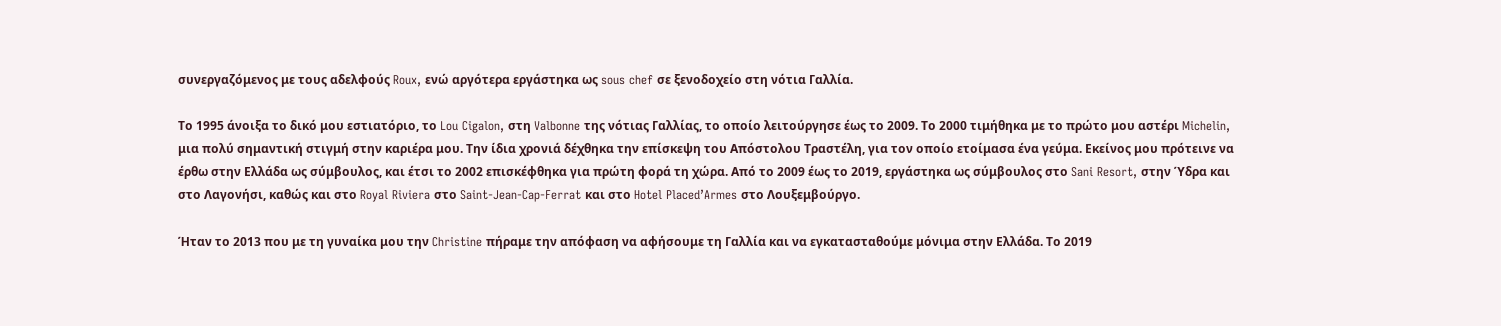συνεργαζόμενος με τους αδελφούς Roux, ενώ αργότερα εργάστηκα ως sous chef σε ξενοδοχείο στη νότια Γαλλία.

Το 1995 άνοιξα το δικό μου εστιατόριο, το Lou Cigalon, στη Valbonne της νότιας Γαλλίας, το οποίο λειτούργησε έως το 2009. Το 2000 τιμήθηκα με το πρώτο μου αστέρι Michelin, μια πολύ σημαντική στιγμή στην καριέρα μου. Την ίδια χρονιά δέχθηκα την επίσκεψη του Απόστολου Τραστέλη, για τον οποίο ετοίμασα ένα γεύμα. Εκείνος μου πρότεινε να έρθω στην Ελλάδα ως σύμβουλος, και έτσι το 2002 επισκέφθηκα για πρώτη φορά τη χώρα. Από το 2009 έως το 2019, εργάστηκα ως σύμβουλος στο Sani Resort, στην Ύδρα και στο Λαγονήσι, καθώς και στο Royal Riviera στο Saint-Jean-Cap-Ferrat και στο Hotel Placed’Armes στο Λουξεμβούργο.

Ήταν το 2013 που με τη γυναίκα μου την Christine πήραμε την απόφαση να αφήσουμε τη Γαλλία και να εγκατασταθούμε μόνιμα στην Ελλάδα. Το 2019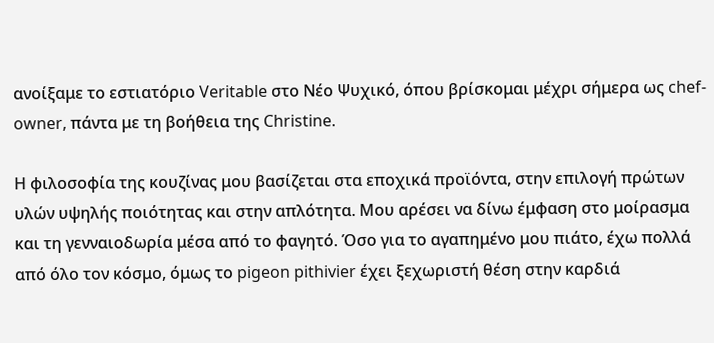ανοίξαμε το εστιατόριο Veritable στο Νέο Ψυχικό, όπου βρίσκομαι μέχρι σήμερα ως chef-owner, πάντα με τη βοήθεια της Christine.

Η φιλοσοφία της κουζίνας μου βασίζεται στα εποχικά προϊόντα, στην επιλογή πρώτων υλών υψηλής ποιότητας και στην απλότητα. Mου αρέσει να δίνω έμφαση στο μοίρασμα και τη γενναιοδωρία μέσα από το φαγητό. Όσο για το αγαπημένο μου πιάτο, έχω πολλά από όλο τον κόσμο, όμως το pigeon pithivier έχει ξεχωριστή θέση στην καρδιά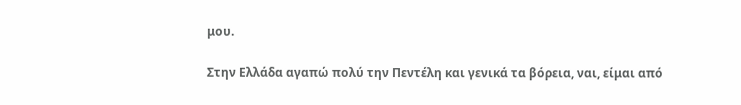μου.

Στην Ελλάδα αγαπώ πολύ την Πεντέλη και γενικά τα βόρεια, ναι, είμαι από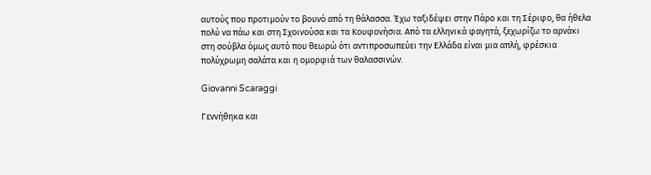αυτούς που προτιμούν το βουνό από τη θάλασσα. Έχω ταξιδέψει στην Πάρο και τη Σέριφο, θα ήθελα πολύ να πάω και στη Σχοινούσα και τα Κουφονήσια. Από τα ελληνικά φαγητά, ξεχωρίζω το αρνάκι στη σούβλα όμως αυτό που θεωρώ ότι αντιπροσωπεύει την Ελλάδα είναι μια απλή, φρέσκια πολύχρωμη σαλάτα και η ομορφιά των θαλασσινών.

Giovanni Scaraggi

Γεννήθηκα και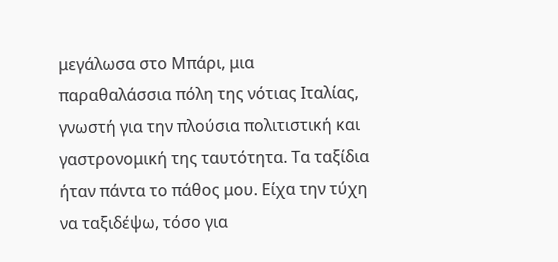μεγάλωσα στο Μπάρι, μια παραθαλάσσια πόλη της νότιας Ιταλίας, γνωστή για την πλούσια πολιτιστική και γαστρονομική της ταυτότητα. Τα ταξίδια ήταν πάντα το πάθος μου. Είχα την τύχη να ταξιδέψω, τόσο για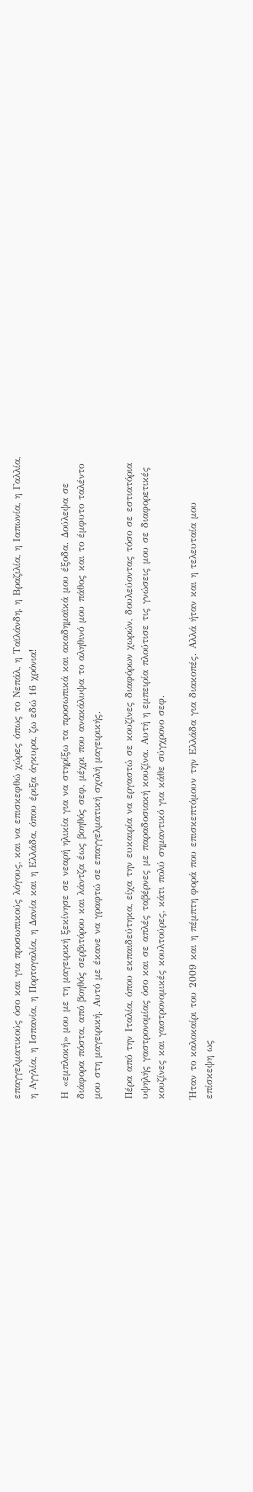επαγγελματικούς όσο και για προσωπικούς λόγους, και να επισκεφθώ χώρες όπως το Νεπάλ, η Ταϊλάνδη, η Βραζιλία, η Ιαπωνία, η Γαλλία, η Αγγλία, η Ισπανία, η Πορτογαλία, η Δανία και η Ελλάδα, όπου έριξα άγκυρα, ζω εδώ 16 χρόνια!

Η «εμπλοκή» μου με τη μαγειρική ξεκίνησε σε νεαρή ηλικία για να στηρίξω τα προσωπικά και ακαδημαϊκά μου έξοδα. Δούλεψα σε διάφορα πόστα, από βοηθός σερβιτόρου και λάντζα έως βοηθός σεφ, μέχρι που ανακάλυψα το αληθινό μου πάθος και το έμφυτο ταλέντο μου στη μαγειρική. Αυτό με έκανε να γραφτώ σε επαγγελματική σχολή μαγειρικής.

Πέρα από την Ιταλία, όπου εκπαιδεύτηκα, είχα την ευκαιρία να εργαστώ σε κουζίνες διαφόρων χωρών, δουλεύοντας τόσο σε εστιατόρια υψηλής γαστρονομίας όσο και σε απλές ταβέρνες με παραδοσιακή κουζίνα. Αυτή η εμπειρία πλούτισε τις γνώσεις μου σε διαφορετικές κουζίνες και γαστρονομικές κουλτούρες, κάτι πολύ σημαντικό για κάθε σύγχρονο σεφ.

Ήταν το καλοκαίρι του 2009 και η πέμπτη φορά που επισκεπτόμουν την Ελλάδα για διακοπές. Αλλά ήταν και η τελευταία μου επίσκεψη ως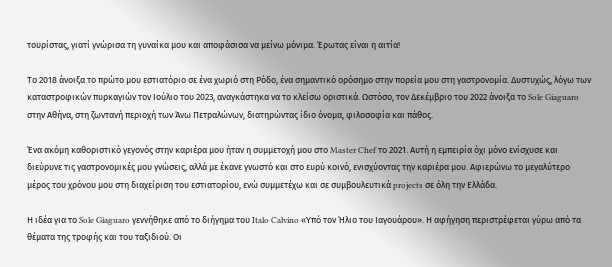τουρίστας, γιατί γνώρισα τη γυναίκα μου και αποφάσισα να μείνω μόνιμα. Έρωτας είναι η αιτία!

Το 2018 άνοιξα το πρώτο μου εστιατόριο σε ένα χωριό στη Ρόδο, ένα σημαντικό ορόσημο στην πορεία μου στη γαστρονομία. Δυστυχώς, λόγω των καταστροφικών πυρκαγιών τον Ιούλιο του 2023, αναγκάστηκα να το κλείσω οριστικά. Ωστόσο, τον Δεκέμβριο του 2022 άνοιξα το Sole Giaguaro στην Αθήνα, στη ζωντανή περιοχή των Άνω Πετραλώνων, διατηρώντας ίδιο όνομα, φιλοσοφία και πάθος.

Ένα ακόμη καθοριστικό γεγονός στην καριέρα μου ήταν η συμμετοχή μου στο Master Chef το 2021. Αυτή η εμπειρία όχι μόνο ενίσχυσε και διεύρυνε τις γαστρονομικές μου γνώσεις, αλλά με έκανε γνωστό και στο ευρύ κοινό, ενισχύοντας την καριέρα μου. Αφιερώνω το μεγαλύτερο μέρος του χρόνου μου στη διαχείριση του εστιατορίου, ενώ συμμετέχω και σε συμβουλευτικά projects σε όλη την Ελλάδα.

Η ιδέα για το Sole Giaguaro γεννήθηκε από το διήγημα του Italo Calvino «Υπό τον Ήλιο του Ιαγουάρου». Η αφήγηση περιστρέφεται γύρω από τα θέματα της τροφής και του ταξιδιού. Οι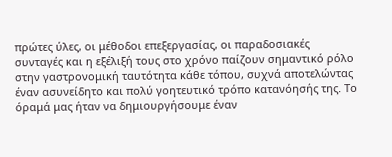πρώτες ύλες, οι μέθοδοι επεξεργασίας, οι παραδοσιακές συνταγές και η εξέλιξή τους στο χρόνο παίζουν σημαντικό ρόλο στην γαστρονομική ταυτότητα κάθε τόπου, συχνά αποτελώντας έναν ασυνείδητο και πολύ γοητευτικό τρόπο κατανόησής της. Το όραμά μας ήταν να δημιουργήσουμε έναν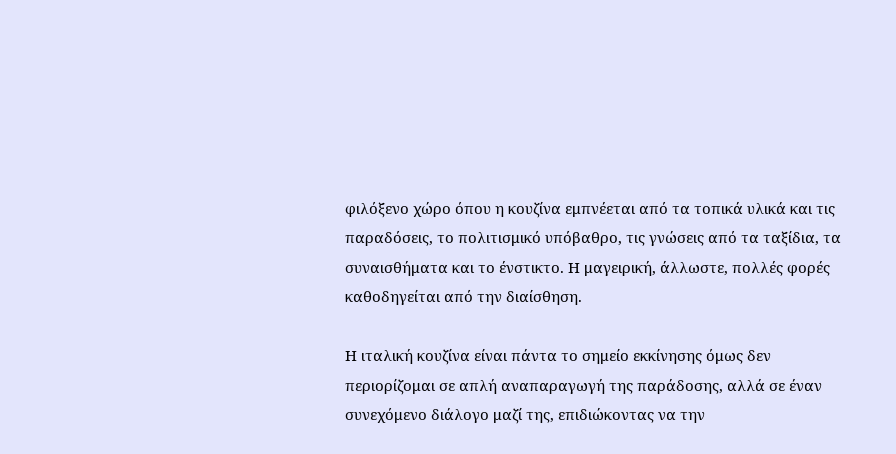φιλόξενο χώρο όπου η κουζίνα εμπνέεται από τα τοπικά υλικά και τις παραδόσεις, το πολιτισμικό υπόβαθρο, τις γνώσεις από τα ταξίδια, τα συναισθήματα και το ένστικτο. Η μαγειρική, άλλωστε, πολλές φορές καθοδηγείται από την διαίσθηση.

Η ιταλική κουζίνα είναι πάντα το σημείο εκκίνησης όμως δεν περιορίζομαι σε απλή αναπαραγωγή της παράδοσης, αλλά σε έναν συνεχόμενο διάλογο μαζί της, επιδιώκοντας να την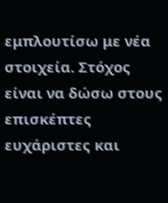εμπλουτίσω με νέα στοιχεία. Στόχος είναι να δώσω στους επισκέπτες ευχάριστες και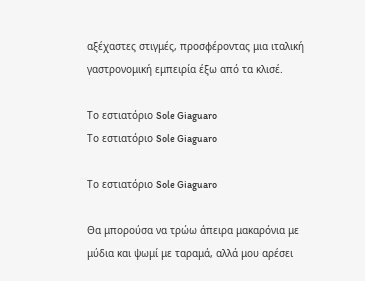αξέχαστες στιγμές, προσφέροντας μια ιταλική γαστρονομική εμπειρία έξω από τα κλισέ.

Το εστιατόριο Sole Giaguaro
Το εστιατόριο Sole Giaguaro

Το εστιατόριο Sole Giaguaro

Θα μπορούσα να τρώω άπειρα μακαρόνια με μύδια και ψωμί με ταραμά, αλλά μου αρέσει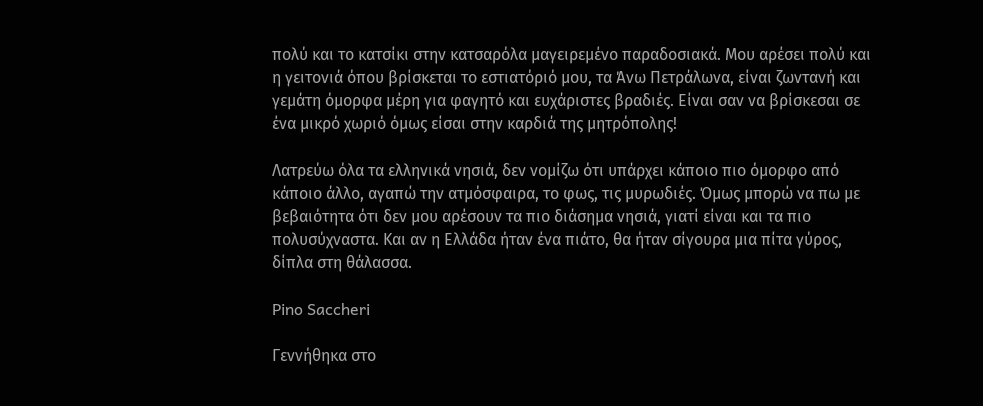πολύ και το κατσίκι στην κατσαρόλα μαγειρεμένο παραδοσιακά. Μου αρέσει πολύ και η γειτονιά όπου βρίσκεται το εστιατόριό μου, τα Άνω Πετράλωνα, είναι ζωντανή και γεμάτη όμορφα μέρη για φαγητό και ευχάριστες βραδιές. Είναι σαν να βρίσκεσαι σε ένα μικρό χωριό όμως είσαι στην καρδιά της μητρόπολης!

Λατρεύω όλα τα ελληνικά νησιά, δεν νομίζω ότι υπάρχει κάποιο πιο όμορφο από κάποιο άλλο, αγαπώ την ατμόσφαιρα, το φως, τις μυρωδιές. Όμως μπορώ να πω με βεβαιότητα ότι δεν μου αρέσουν τα πιο διάσημα νησιά, γιατί είναι και τα πιο πολυσύχναστα. Και αν η Ελλάδα ήταν ένα πιάτο, θα ήταν σίγουρα μια πίτα γύρος, δίπλα στη θάλασσα.

Pino Saccheri

Γεννήθηκα στο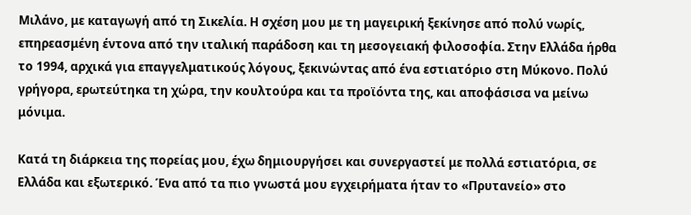Μιλάνο, με καταγωγή από τη Σικελία. Η σχέση μου με τη μαγειρική ξεκίνησε από πολύ νωρίς, επηρεασμένη έντονα από την ιταλική παράδοση και τη μεσογειακή φιλοσοφία. Στην Ελλάδα ήρθα το 1994, αρχικά για επαγγελματικούς λόγους, ξεκινώντας από ένα εστιατόριο στη Μύκονο. Πολύ γρήγορα, ερωτεύτηκα τη χώρα, την κουλτούρα και τα προϊόντα της, και αποφάσισα να μείνω μόνιμα.

Κατά τη διάρκεια της πορείας μου, έχω δημιουργήσει και συνεργαστεί με πολλά εστιατόρια, σε Ελλάδα και εξωτερικό. Ένα από τα πιο γνωστά μου εγχειρήματα ήταν το «Πρυτανείο» στο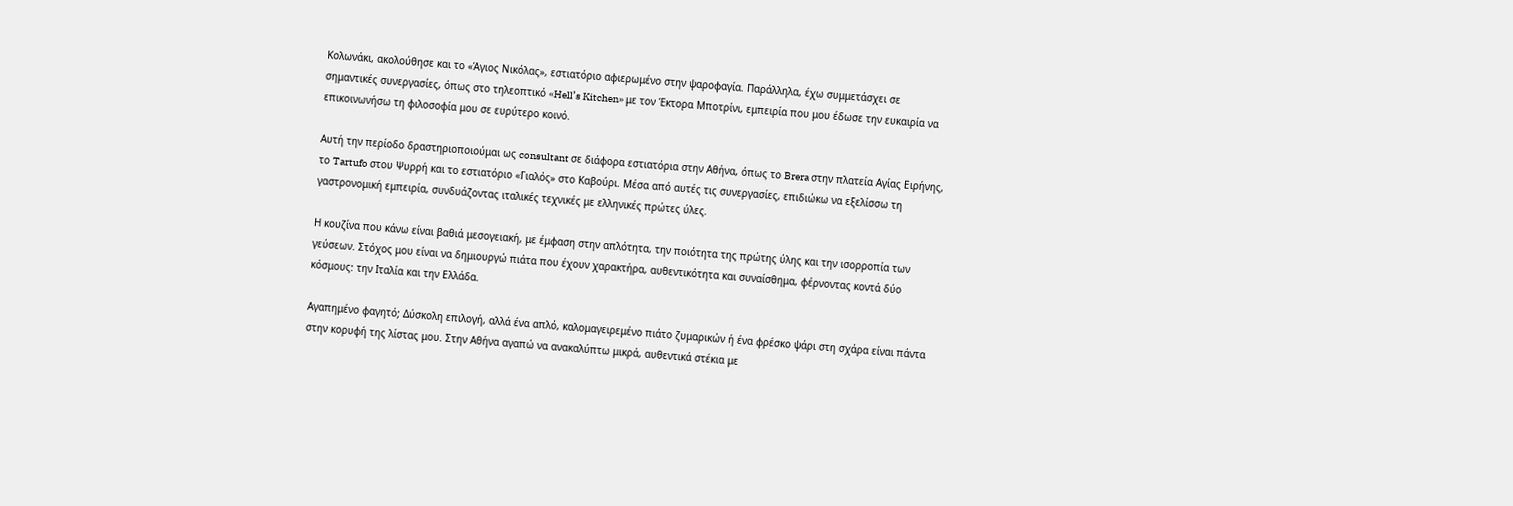Κολωνάκι, ακολούθησε και το «Άγιος Νικόλας», εστιατόριο αφιερωμένο στην ψαροφαγία. Παράλληλα, έχω συμμετάσχει σε σημαντικές συνεργασίες, όπως στο τηλεοπτικό «Hell’s Kitchen» με τον Έκτορα Μποτρίνι, εμπειρία που μου έδωσε την ευκαιρία να επικοινωνήσω τη φιλοσοφία μου σε ευρύτερο κοινό.

Αυτή την περίοδο δραστηριοποιούμαι ως consultant σε διάφορα εστιατόρια στην Αθήνα, όπως το Brera στην πλατεία Αγίας Ειρήνης, το Tartufo στου Ψυρρή και το εστιατόριο «Γιαλός» στο Καβούρι. Μέσα από αυτές τις συνεργασίες, επιδιώκω να εξελίσσω τη γαστρονομική εμπειρία, συνδυάζοντας ιταλικές τεχνικές με ελληνικές πρώτες ύλες.

Η κουζίνα που κάνω είναι βαθιά μεσογειακή, με έμφαση στην απλότητα, την ποιότητα της πρώτης ύλης και την ισορροπία των γεύσεων. Στόχος μου είναι να δημιουργώ πιάτα που έχουν χαρακτήρα, αυθεντικότητα και συναίσθημα, φέρνοντας κοντά δύο κόσμους: την Ιταλία και την Ελλάδα.

Αγαπημένο φαγητό; Δύσκολη επιλογή, αλλά ένα απλό, καλομαγειρεμένο πιάτο ζυμαρικών ή ένα φρέσκο ψάρι στη σχάρα είναι πάντα στην κορυφή της λίστας μου. Στην Αθήνα αγαπώ να ανακαλύπτω μικρά, αυθεντικά στέκια με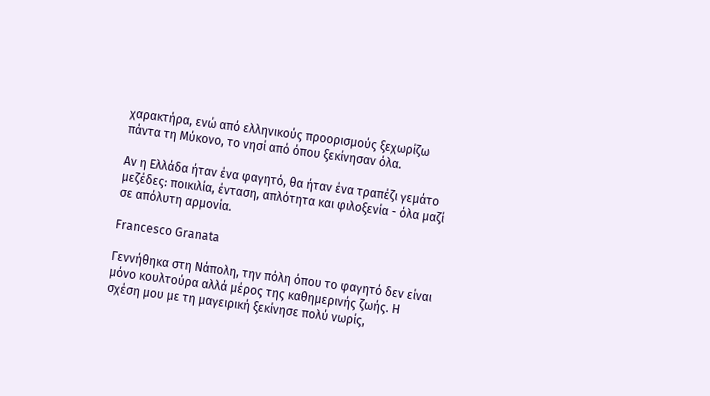χαρακτήρα, ενώ από ελληνικούς προορισμούς ξεχωρίζω πάντα τη Μύκονο, το νησί από όπου ξεκίνησαν όλα.

Αν η Ελλάδα ήταν ένα φαγητό, θα ήταν ένα τραπέζι γεμάτο μεζέδες: ποικιλία, ένταση, απλότητα και φιλοξενία - όλα μαζί σε απόλυτη αρμονία.

Francesco Granata

Γεννήθηκα στη Νάπολη, την πόλη όπου το φαγητό δεν είναι μόνο κουλτούρα αλλά μέρος της καθημερινής ζωής. Η σχέση μου με τη μαγειρική ξεκίνησε πολύ νωρίς,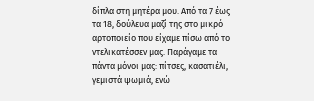δίπλα στη μητέρα μου. Από τα 7 έως τα 18, δούλευα μαζί της στο μικρό αρτοποιείο που είχαμε πίσω από το ντελικατέσσεν μας. Παράγαμε τα πάντα μόνοι μας: πίτσες, κασατιέλι, γεμιστά ψωμιά, ενώ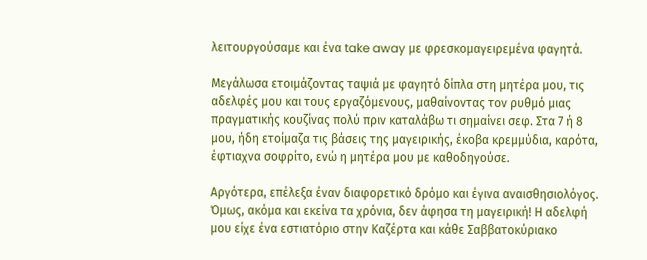λειτουργούσαμε και ένα take away με φρεσκομαγειρεμένα φαγητά.

Μεγάλωσα ετοιμάζοντας ταψιά με φαγητό δίπλα στη μητέρα μου, τις αδελφές μου και τους εργαζόμενους, μαθαίνοντας τον ρυθμό μιας πραγματικής κουζίνας πολύ πριν καταλάβω τι σημαίνει σεφ. Στα 7 ή 8 μου, ήδη ετοίμαζα τις βάσεις της μαγειρικής, έκοβα κρεμμύδια, καρότα, έφτιαχνα σοφρίτο, ενώ η μητέρα μου με καθοδηγούσε.

Αργότερα, επέλεξα έναν διαφορετικό δρόμο και έγινα αναισθησιολόγος. Όμως, ακόμα και εκείνα τα χρόνια, δεν άφησα τη μαγειρική! Η αδελφή μου είχε ένα εστιατόριο στην Καζέρτα και κάθε Σαββατοκύριακο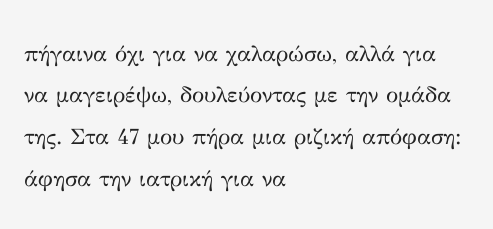πήγαινα όχι για να χαλαρώσω, αλλά για να μαγειρέψω, δουλεύοντας με την ομάδα της. Στα 47 μου πήρα μια ριζική απόφαση: άφησα την ιατρική για να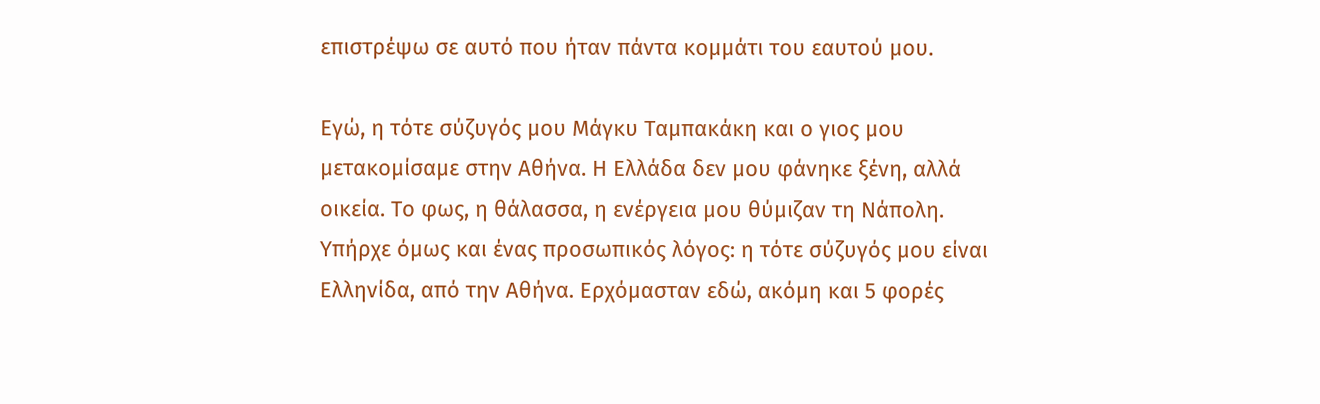επιστρέψω σε αυτό που ήταν πάντα κομμάτι του εαυτού μου.

Εγώ, η τότε σύζυγός μου Μάγκυ Ταμπακάκη και ο γιος μου μετακομίσαμε στην Αθήνα. Η Ελλάδα δεν μου φάνηκε ξένη, αλλά οικεία. Το φως, η θάλασσα, η ενέργεια μου θύμιζαν τη Νάπολη. Υπήρχε όμως και ένας προσωπικός λόγος: η τότε σύζυγός μου είναι Ελληνίδα, από την Αθήνα. Ερχόμασταν εδώ, ακόμη και 5 φορές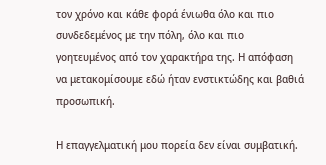τον χρόνο και κάθε φορά ένιωθα όλο και πιο συνδεδεμένος με την πόλη, όλο και πιο γοητευμένος από τον χαρακτήρα της. Η απόφαση να μετακομίσουμε εδώ ήταν ενστικτώδης και βαθιά προσωπική.

Η επαγγελματική μου πορεία δεν είναι συμβατική.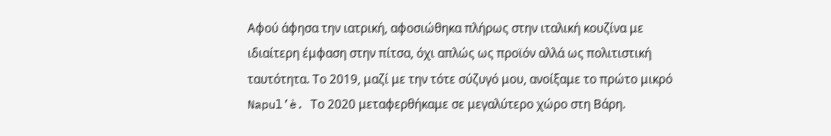Αφού άφησα την ιατρική, αφοσιώθηκα πλήρως στην ιταλική κουζίνα με ιδιαίτερη έμφαση στην πίτσα, όχι απλώς ως προϊόν αλλά ως πολιτιστική ταυτότητα. Το 2019, μαζί με την τότε σύζυγό μου, ανοίξαμε το πρώτο μικρό Napul’è. Το 2020 μεταφερθήκαμε σε μεγαλύτερο χώρο στη Βάρη.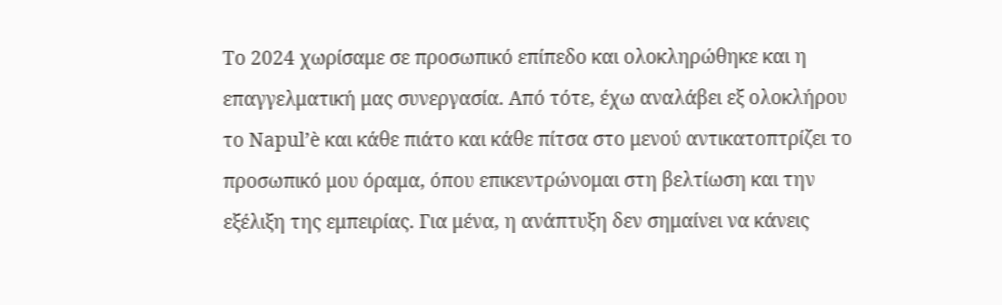Το 2024 χωρίσαμε σε προσωπικό επίπεδο και ολοκληρώθηκε και η επαγγελματική μας συνεργασία. Από τότε, έχω αναλάβει εξ ολοκλήρου το Napul’è και κάθε πιάτο και κάθε πίτσα στο μενού αντικατοπτρίζει το προσωπικό μου όραμα, όπου επικεντρώνομαι στη βελτίωση και την εξέλιξη της εμπειρίας. Για μένα, η ανάπτυξη δεν σημαίνει να κάνεις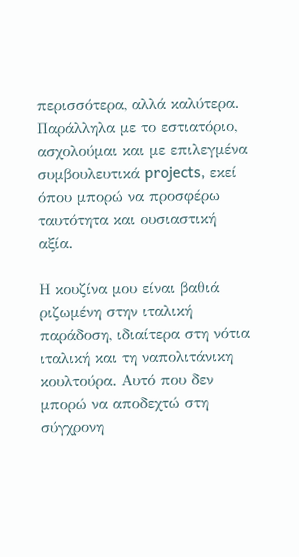περισσότερα, αλλά καλύτερα. Παράλληλα με το εστιατόριο, ασχολούμαι και με επιλεγμένα συμβουλευτικά projects, εκεί όπου μπορώ να προσφέρω ταυτότητα και ουσιαστική αξία.

Η κουζίνα μου είναι βαθιά ριζωμένη στην ιταλική παράδοση, ιδιαίτερα στη νότια ιταλική και τη ναπολιτάνικη κουλτούρα. Αυτό που δεν μπορώ να αποδεχτώ στη σύγχρονη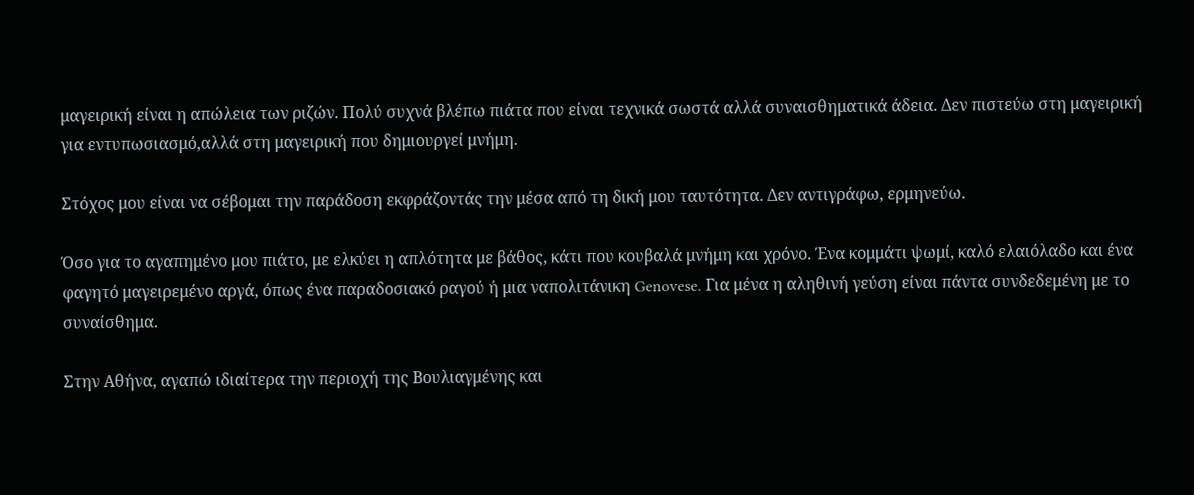μαγειρική είναι η απώλεια των ριζών. Πολύ συχνά βλέπω πιάτα που είναι τεχνικά σωστά αλλά συναισθηματικά άδεια. Δεν πιστεύω στη μαγειρική για εντυπωσιασμό,αλλά στη μαγειρική που δημιουργεί μνήμη.

Στόχος μου είναι να σέβομαι την παράδοση εκφράζοντάς την μέσα από τη δική μου ταυτότητα. Δεν αντιγράφω, ερμηνεύω.

Όσο για το αγαπημένο μου πιάτο, με ελκύει η απλότητα με βάθος, κάτι που κουβαλά μνήμη και χρόνο. Ένα κομμάτι ψωμί, καλό ελαιόλαδο και ένα φαγητό μαγειρεμένο αργά, όπως ένα παραδοσιακό ραγού ή μια ναπολιτάνικη Genovese. Για μένα η αληθινή γεύση είναι πάντα συνδεδεμένη με το συναίσθημα.

Στην Αθήνα, αγαπώ ιδιαίτερα την περιοχή της Βουλιαγμένης και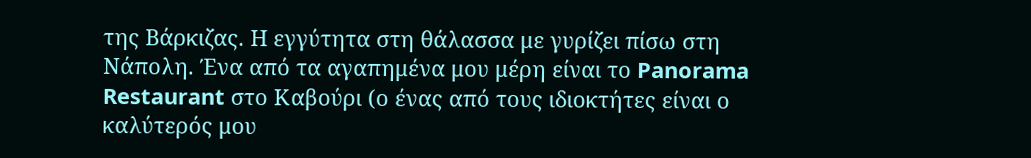της Βάρκιζας. Η εγγύτητα στη θάλασσα με γυρίζει πίσω στη Νάπολη. Ένα από τα αγαπημένα μου μέρη είναι το Panorama Restaurant στο Καβούρι (ο ένας από τους ιδιοκτήτες είναι ο καλύτερός μου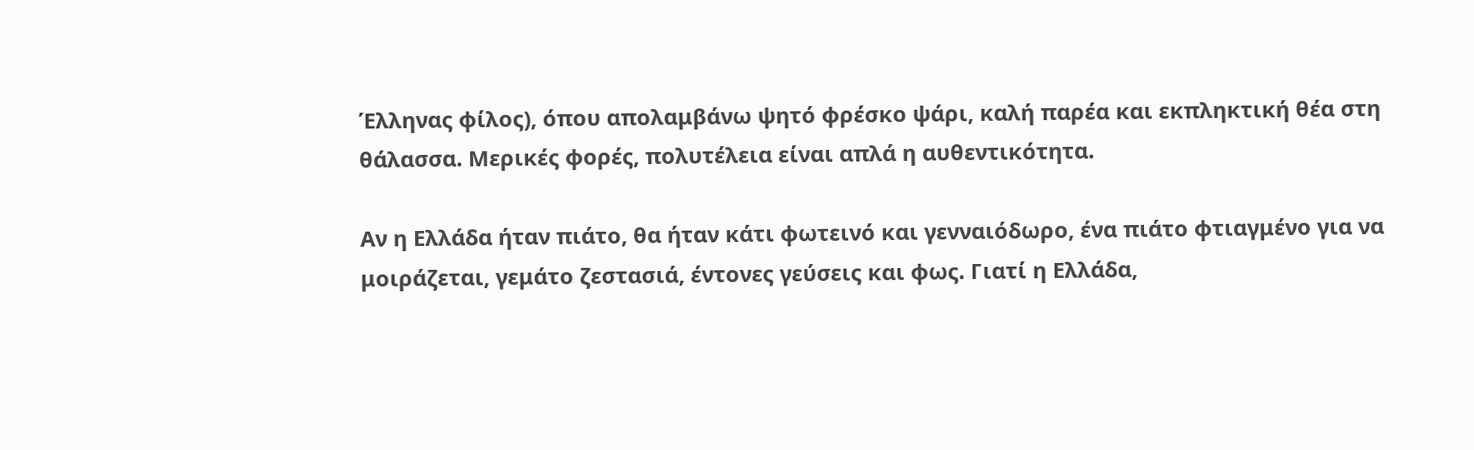Έλληνας φίλος), όπου απολαμβάνω ψητό φρέσκο ψάρι, καλή παρέα και εκπληκτική θέα στη θάλασσα. Μερικές φορές, πολυτέλεια είναι απλά η αυθεντικότητα.

Αν η Ελλάδα ήταν πιάτο, θα ήταν κάτι φωτεινό και γενναιόδωρο, ένα πιάτο φτιαγμένο για να μοιράζεται, γεμάτο ζεστασιά, έντονες γεύσεις και φως. Γιατί η Ελλάδα,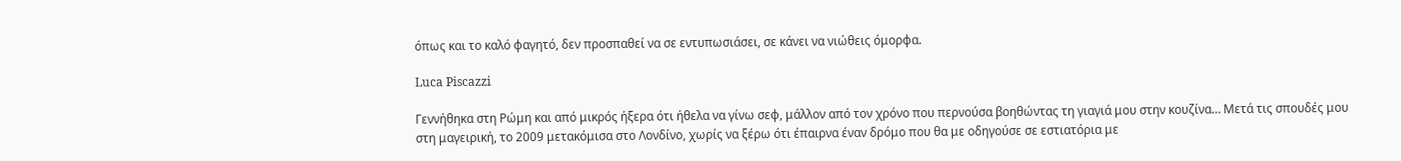όπως και το καλό φαγητό, δεν προσπαθεί να σε εντυπωσιάσει, σε κάνει να νιώθεις όμορφα.

Luca Piscazzi

Γεννήθηκα στη Ρώμη και από μικρός ήξερα ότι ήθελα να γίνω σεφ, μάλλον από τον χρόνο που περνούσα βοηθώντας τη γιαγιά μου στην κουζίνα… Μετά τις σπουδές μου στη μαγειρική, το 2009 μετακόμισα στο Λονδίνο, χωρίς να ξέρω ότι έπαιρνα έναν δρόμο που θα με οδηγούσε σε εστιατόρια με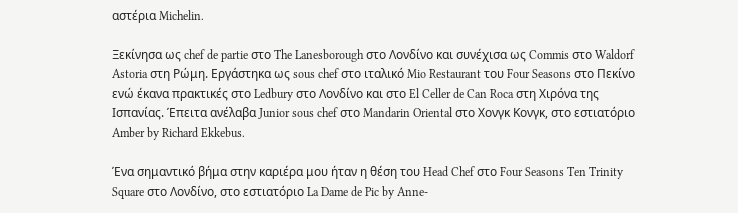αστέρια Michelin.

Ξεκίνησα ως chef de partie στο The Lanesborough στο Λονδίνο και συνέχισα ως Commis στο Waldorf Astoria στη Ρώμη. Εργάστηκα ως sous chef στο ιταλικό Mio Restaurant του Four Seasons στο Πεκίνο ενώ έκανα πρακτικές στο Ledbury στο Λονδίνο και στο El Celler de Can Roca στη Χιρόνα της Ισπανίας. Έπειτα ανέλαβα Junior sous chef στο Mandarin Oriental στο Χονγκ Κονγκ, στο εστιατόριο Amber by Richard Ekkebus.

Ένα σημαντικό βήμα στην καριέρα μου ήταν η θέση του Head Chef στο Four Seasons Ten Trinity Square στο Λονδίνο, στο εστιατόριο La Dame de Pic by Anne-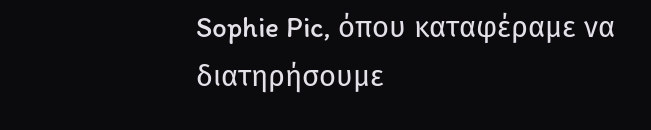Sophie Pic, όπου καταφέραμε να διατηρήσουμε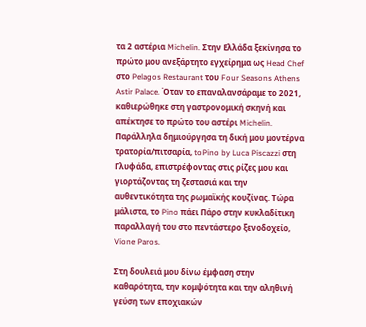τα 2 αστέρια Michelin. Στην Ελλάδα ξεκίνησα το πρώτο μου ανεξάρτητο εγχείρημα ως Head Chef στο Pelagos Restaurant του Four Seasons Athens Astir Palace. Όταν το επαναλανσάραμε το 2021, καθιερώθηκε στη γαστρονομική σκηνή και απέκτησε το πρώτο του αστέρι Michelin. Παράλληλα δημιούργησα τη δική μου μοντέρνα τρατορία/πιτσαρία, toPino by Luca Piscazzi στη Γλυφάδα, επιστρέφοντας στις ρίζες μου και γιορτάζοντας τη ζεστασιά και την αυθεντικότητα της ρωμαϊκής κουζίνας. Τώρα μάλιστα, το Pino πάει Πάρο στην κυκλαδίτικη παραλλαγή του στο πεντάστερο ξενοδοχείο, Vione Paros.

Στη δουλειά μου δίνω έμφαση στην καθαρότητα, την κομψότητα και την αληθινή γεύση των εποχιακών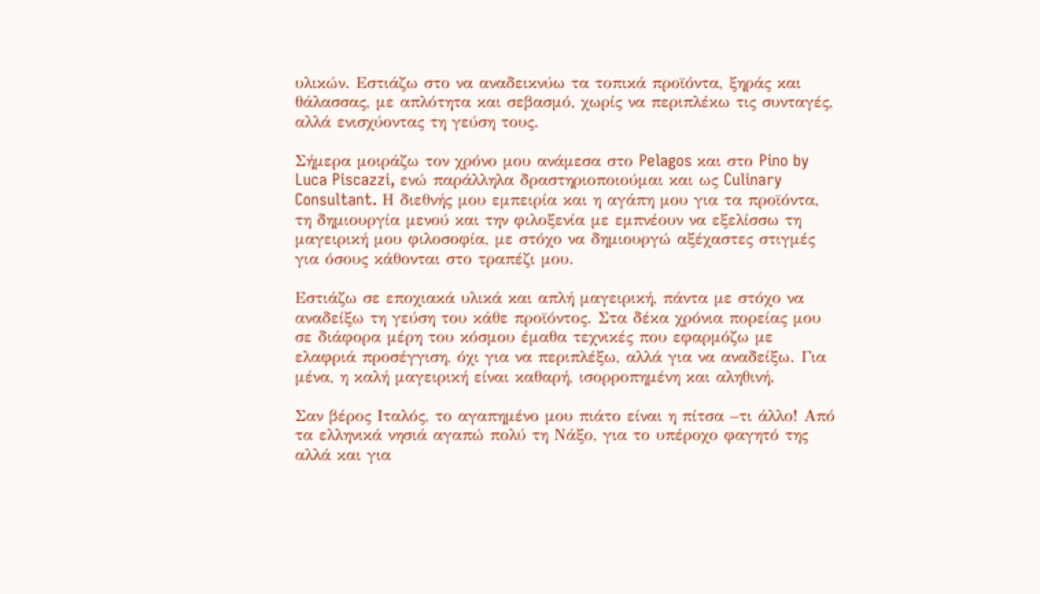υλικών. Εστιάζω στο να αναδεικνύω τα τοπικά προϊόντα, ξηράς και θάλασσας, με απλότητα και σεβασμό, χωρίς να περιπλέκω τις συνταγές, αλλά ενισχύοντας τη γεύση τους.

Σήμερα μοιράζω τον χρόνο μου ανάμεσα στο Pelagos και στο Pino by Luca Piscazzi, ενώ παράλληλα δραστηριοποιούμαι και ως Culinary Consultant. Η διεθνής μου εμπειρία και η αγάπη μου για τα προϊόντα, τη δημιουργία μενού και την φιλοξενία με εμπνέουν να εξελίσσω τη μαγειρική μου φιλοσοφία, με στόχο να δημιουργώ αξέχαστες στιγμές για όσους κάθονται στο τραπέζι μου.

Εστιάζω σε εποχιακά υλικά και απλή μαγειρική, πάντα με στόχο να αναδείξω τη γεύση του κάθε προϊόντος. Στα δέκα χρόνια πορείας μου σε διάφορα μέρη του κόσμου έμαθα τεχνικές που εφαρμόζω με ελαφριά προσέγγιση, όχι για να περιπλέξω, αλλά για να αναδείξω. Για μένα, η καλή μαγειρική είναι καθαρή, ισορροπημένη και αληθινή.

Σαν βέρος Ιταλός, το αγαπημένο μου πιάτο είναι η πίτσα –τι άλλο! Από τα ελληνικά νησιά αγαπώ πολύ τη Νάξο, για το υπέροχο φαγητό της αλλά και για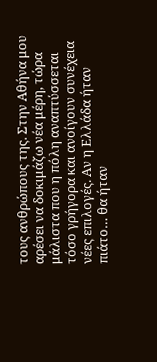τους ανθρώπους της. Στην Αθήνα μου αρέσει να δοκιμάζω νέα μέρη, τώρα μάλιστα που η πόλη αναπτύσσεται τόσο γρήγορα και ανοίγουν συνέχεια νέες επιλογές. Αν η Ελλάδα ήταν πιάτο… θα ήταν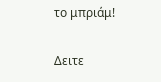το μπριάμ!

Δειτε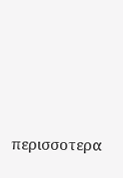περισσοτερα